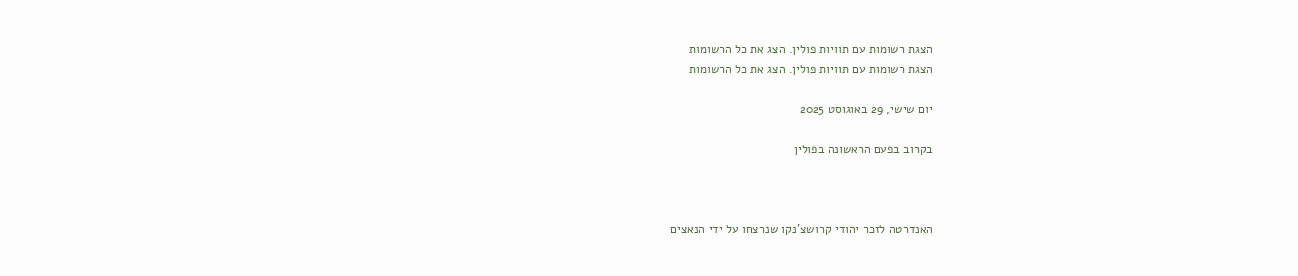הצגת רשומות עם תוויות פולין. הצג את כל הרשומות
הצגת רשומות עם תוויות פולין. הצג את כל הרשומות

יום שישי, 29 באוגוסט 2025

בקרוב בפעם הראשונה בפולין



האנדרטה לזכר יהודי קרושצ'נקו שנרצחו על ידי הנאצים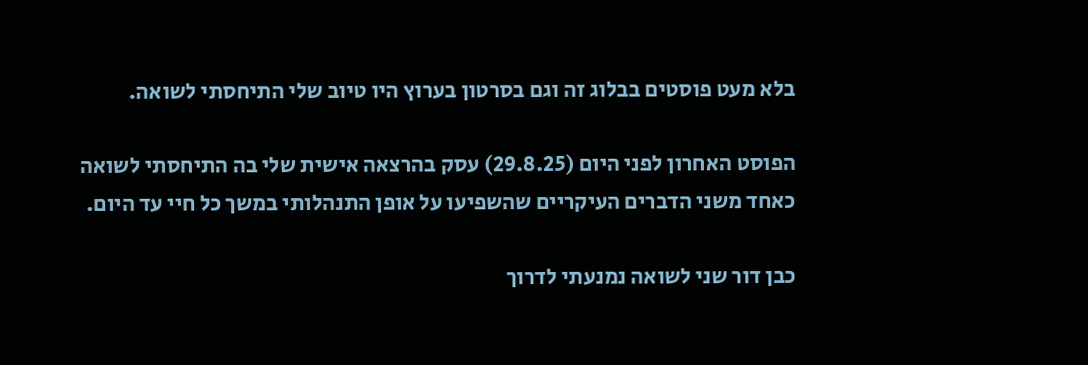בלא מעט פוסטים בבלוג זה וגם בסרטון בערוץ היו טיוב שלי התיחסתי לשואה.

הפוסט האחרון לפני היום (29.8.25) עסק בהרצאה אישית שלי בה התיחסתי לשואה כאחד משני הדברים העיקריים שהשפיעו על אופן התנהלותי במשך כל חיי עד היום.

כבן דור שני לשואה נמנעתי לדרוך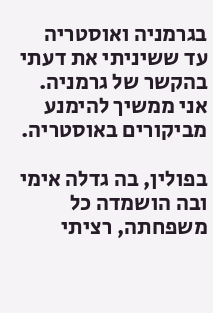בגרמניה ואוסטריה עד ששיניתי את דעתי בהקשר של גרמניה. אני ממשיך להימנע  מביקורים באוסטריה.

בפולין, בה גדלה אימי ובה הושמדה כל משפחתה, רציתי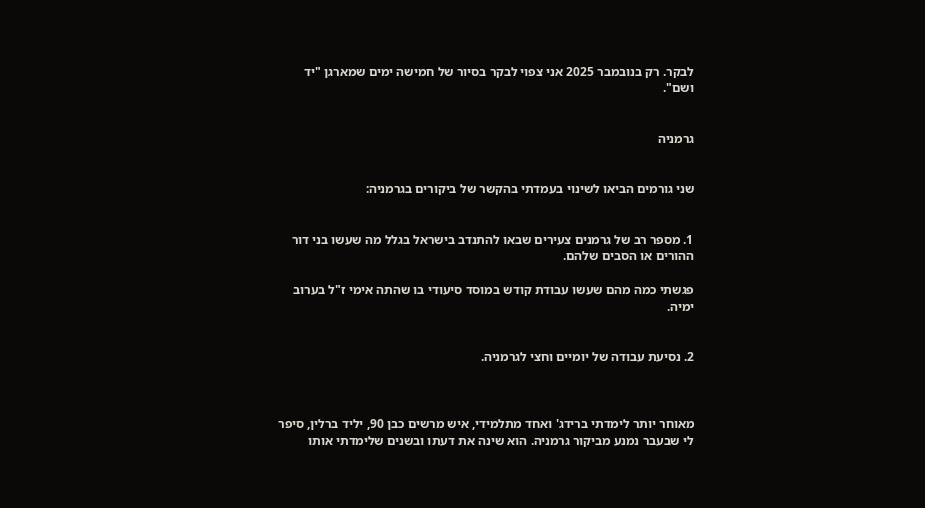לבקר. רק בנובמבר 2025 אני צפוי לבקר בסיור של חמישה ימים שמארגן "יד ושם".


גרמניה


שני גורמים הביאו לשינוי בעמדתי בהקשר של ביקורים בגרמניה:


1. מספר רב של גרמנים צעירים שבאו להתנדב בישראל בגלל מה שעשו בני דור ההורים או הסבים שלהם.

פגשתי כמה מהם שעשו עבודת קודש במוסד סיעודי בו שהתה אימי ז"ל בערוב ימיה.


2. נסיעת עבודה של יומיים וחצי לגרמניה.



מאוחר יותר לימדתי ברידג' ואחד מתלמידי, איש מרשים כבן 90, יליד ברלין, סיפר לי שבעבר נמנע מביקור גרמניה. הוא שינה את דעתו ובשנים שלימדתי אותו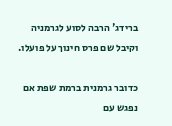ברידג' הרבה לסוע לגרמניה וקיבל שם פרס חינוך על פועלו.

כדובר גרמנית ברמת שפת אם נפגש עם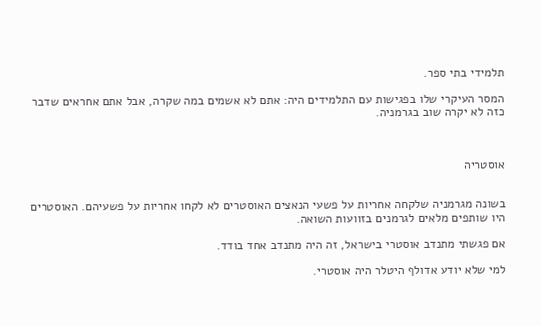תלמידי בתי ספר.

המסר העיקרי שלו בפגישות עם התלמידים היה: אתם לא אשמים במה שקרה, אבל אתם אחראים שדבר כזה לא יקרה שוב בגרמניה.



אוסטריה


בשונה מגרמניה שלקחה אחריות על פשעי הנאצים האוסטרים לא לקחו אחריות על פשעיהם. האוסטרים היו שותפים מלאים לגרמנים בזוועות השואה.

אם פגשתי מתנדב אוסטרי בישראל, זה היה מתנדב אחד בודד.

למי שלא יודע אדולף היטלר היה אוסטרי.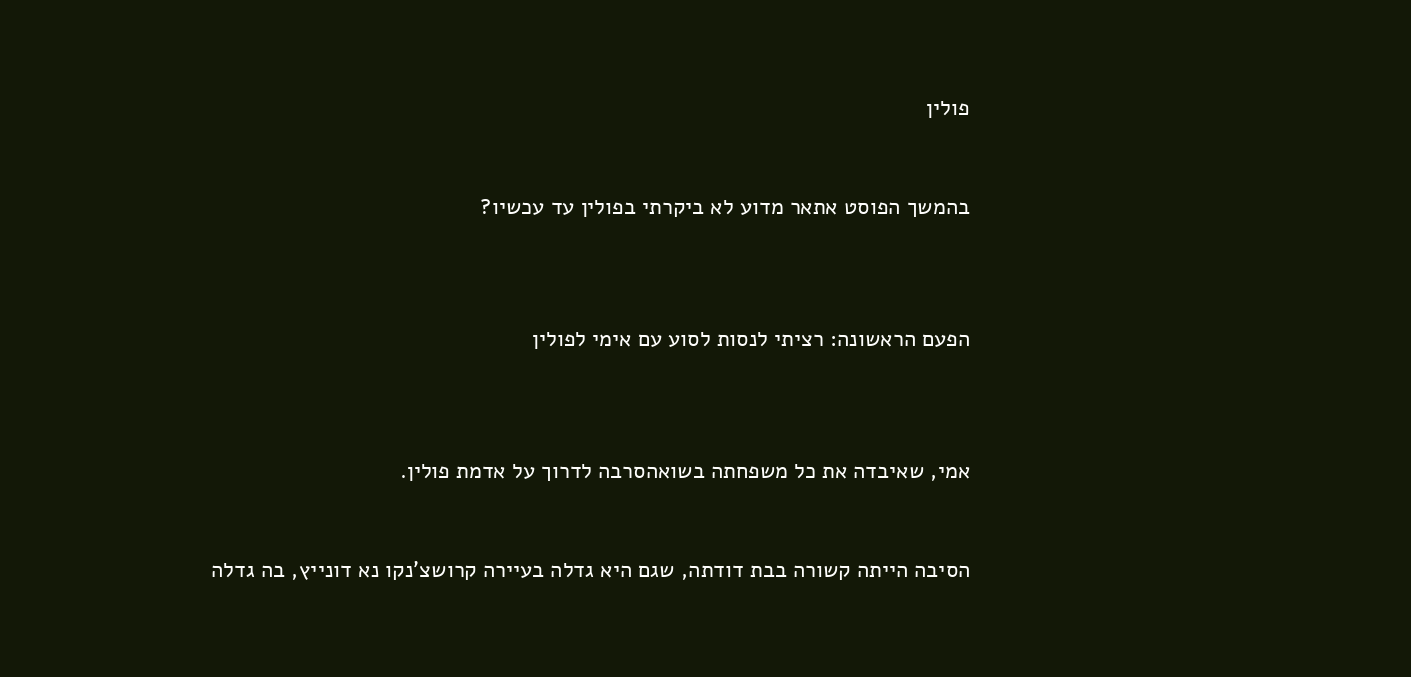פולין


בהמשך הפוסט אתאר מדוע לא ביקרתי בפולין עד עכשיו?



הפעם הראשונה: רציתי לנסות לסוע עם אימי לפולין



אמי, שאיבדה את כל משפחתה בשואהסרבה לדרוך על אדמת פולין.


הסיבה הייתה קשורה בבת דודתה, שגם היא גדלה בעיירה קרושצ'נקו נא דונייץ, בה גדלה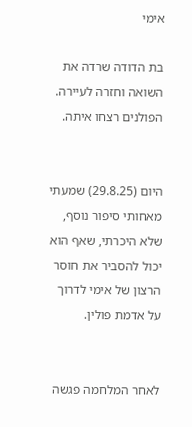אימי

בת הדודה שרדה את השואה וחזרה לעיירה. הפולנים רצחו איתה.


היום (29.8.25) שמעתי מאחותי סיפור נוסף, שלא היכרתי, שאף הוא יכול להסביר את חוסר הרצון של אימי לדרוך על אדמת פולין.


לאחר המלחמה פגשה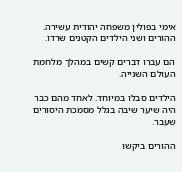אימי בפולין משפחה יהודית עשירה. ההורים ושני הילדים הקטנים שרדו.

הם עברו דברים קשים במהלך מלחמת העולם השנייה.

הילדים סבלו במיוחד. לאחד מהם כבר היה שיער שיבה בגלל מסמכת היסורים שעבר.

ההורים ביקשו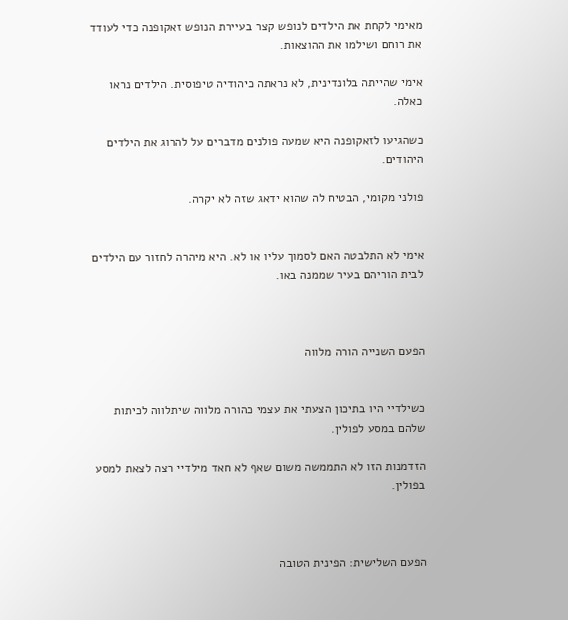מאימי לקחת את הילדים לנופש קצר בעיירת הנופש זאקופנה כדי לעודד את רוחם ושילמו את ההוצאות.

אימי שהייתה בלונדינית, לא נראתה כיהודיה טיפוסית. הילדים נראו כאלה.

כשהגיעו לזאקופנה היא שמעה פולנים מדברים על להרוג את הילדים היהודים.

פולני מקומי, הבטיח לה שהוא ידאג שזה לא יקרה.


אימי לא התלבטה האם לסמוך עליו או לא. היא מיהרה לחזור עם הילדים לבית הוריהם בעיר שממנה באו.



הפעם השנייה הורה מלווה


כשילדיי היו בתיכון הצעתי את עצמי כהורה מלווה שיתלווה לכיתות שלהם במסע לפולין.

הזדמנות הזו לא התממשה משום שאף לא חאד מילדיי רצה לצאת למסע בפולין.



הפעם השלישית: הפינית הטובה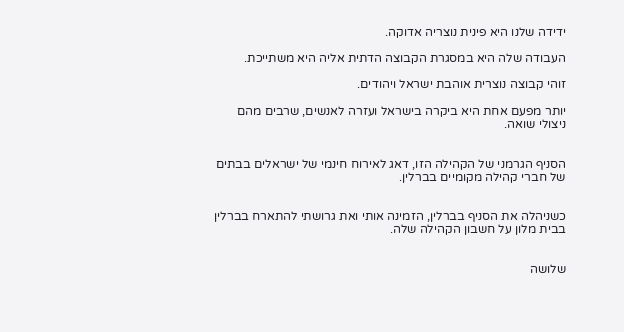ידידה שלנו היא פינית נוצריה אדוקה.

העבודה שלה היא במסגרת הקבוצה הדתית אליה היא משתייכת.

זוהי קבוצה נוצרית אוהבת ישראל ויהודים.

יותר מפעם אחת היא ביקרה בישראל ועזרה לאנשים, שרבים מהם ניצולי שואה.


הסניף הגרמני של הקהילה הזו, דאג לאירוח חינמי של ישראלים בבתים של חברי קהילה מקומיים בברלין.


כשניהלה את הסניף בברלין, הזמינה אותי ואת גרושתי להתארח בברלין בבית מלון על חשבון הקהילה שלה.


שלושה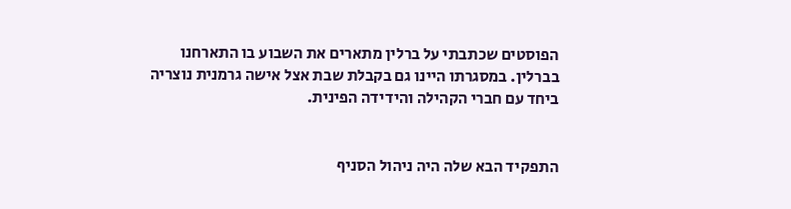הפוסטים שכתבתי על ברלין מתארים את השבוע בו התארחנו בברלין. במסגרתו היינו גם בקבלת שבת אצל אישה גרמנית נוצריה ביחד עם חברי הקהילה והידידה הפינית.


התפקיד הבא שלה היה ניהול הסניף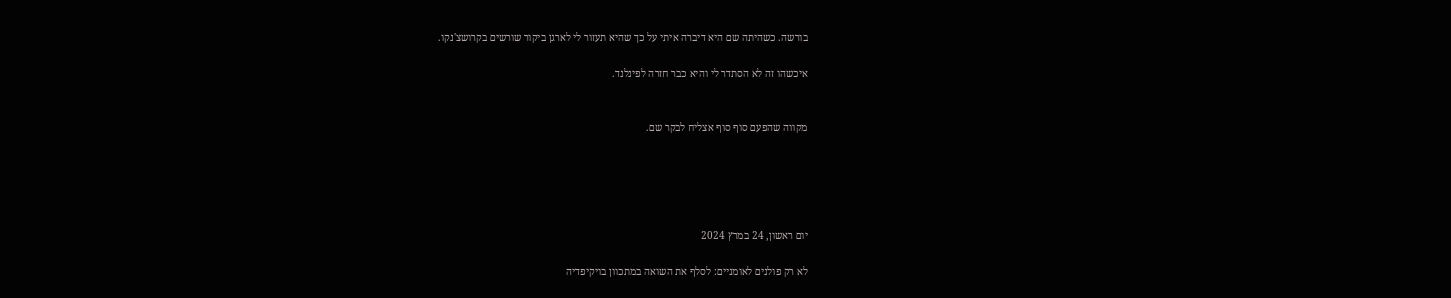בורשה. כשהיתה שם היא דיברה איתי על כך שהיא תעזור לי לארגן ביקור שורשים בקרושצ'נקו.

איכשהו זה לא הסתדר לי והיא כבר חזרה לפינלנד.


מקווה שהפעם סוף סוף אצליח לבקר שם.





יום ראשון, 24 במרץ 2024

לא רק פולנים לאומניים: לסלף את השואה במתכוון בויקיפדיה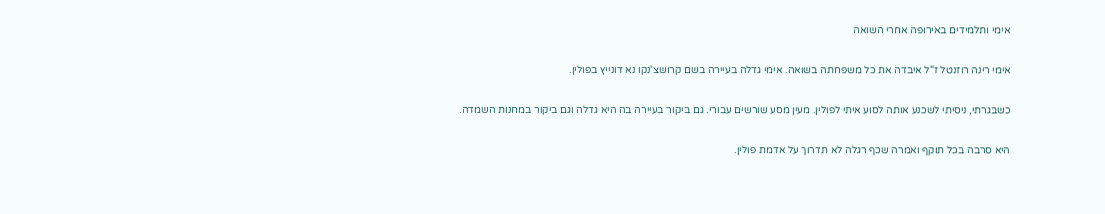אימי ותלמידים באירופה אחרי השואה

אימי רינה רוזנטל ז"ל איבדה את כל משפחתה בשואה. אימי גדלה בעיירה בשם קרושצ'נקו נא דונייץ בפולין.

כשבגרתי, ניסיתי לשכנע אותה לסוע איתי לפולין. מעין מסע שורשים עבורי. גם ביקור בעיירה בה היא גדלה וגם ביקור במחנות השמדה.

היא סרבה בכל תוקף ואמרה שכף רגלה לא תדרוך על אדמת פולין.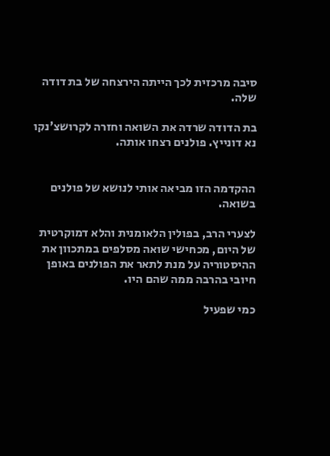סיבה מרכזית לכך הייתה הירצחה של בת דודה שלה.

בת הדודה שרדה את השואה וחזרה לקרושצ'נקו נא דונייץ. פולנים רצחו אותה.


ההקדמה הזו מביאה אותי לנושא של פולנים בשואה.

לצערי הרב, בפולין הלאומנית והלא דמוקרטית של היום, מכחישי שואה מסלפים במתכוון את ההיסטוריה על מנת לתאר את הפולנים באופן חיובי בהרבה ממה שהם היו.

כמי שפעיל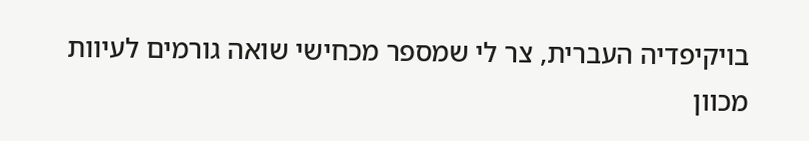בויקיפדיה העברית, צר לי שמספר מכחישי שואה גורמים לעיוות מכוון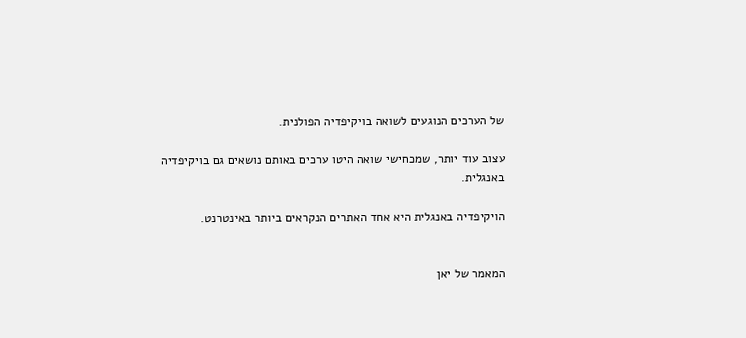של הערכים הנוגעים לשואה בויקיפדיה הפולנית.

עצוב עוד יותר, שמכחישי שואה היטו ערכים באותם נושאים גם בויקיפדיה באנגלית.

הויקיפדיה באנגלית היא אחד האתרים הנקראים ביותר באינטרנט.


המאמר של יאן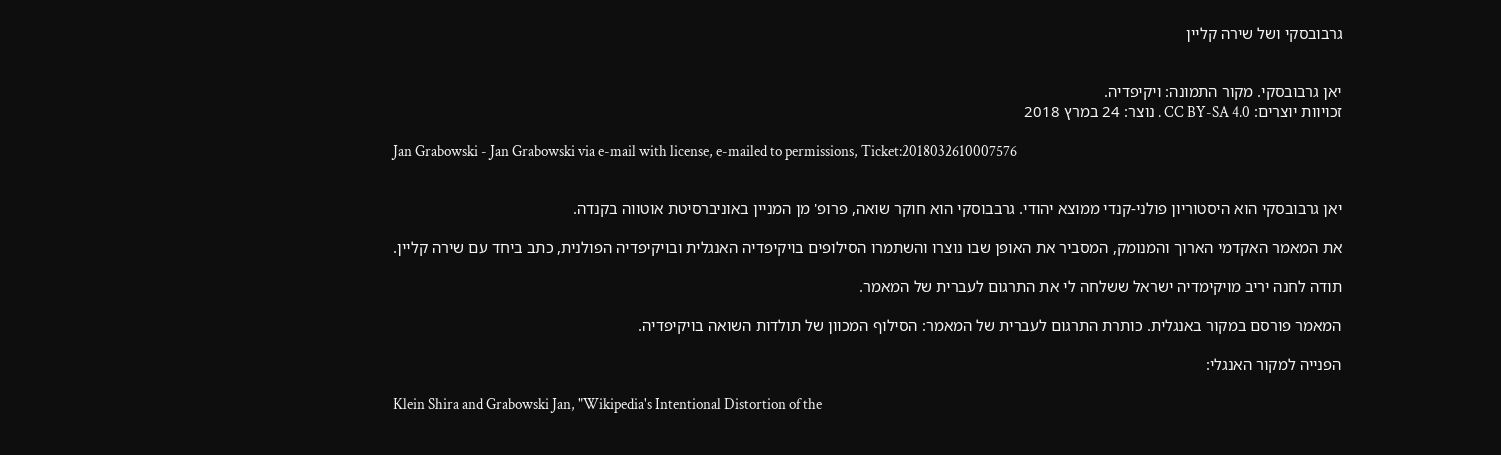גרבובסקי ושל שירה קליין


יאן גרבובסקי. מקור התמונה: ויקיפדיה.
זכויוות יוצרים: CC BY-SA 4.0 . נוצר: 24 במרץ 2018

Jan Grabowski - Jan Grabowski via e-mail with license, e-mailed to permissions, Ticket:2018032610007576


יאן גרבובסקי הוא היסטוריון פולני-קנדי ממוצא יהודי. גרבבוסקי הוא חוקר שואה, פרופ' מן המניין באוניברסיטת אוטווה בקנדה.

את המאמר האקדמי הארוך והמנומק, המסביר את האופן שבו נוצרו והשתמרו הסילופים בויקיפדיה האנגלית ובויקיפדיה הפולנית, כתב ביחד עם שירה קליין.

תודה לחנה יריב מויקימדיה ישראל ששלחה לי את התרגום לעברית של המאמר.

המאמר פורסם במקור באנגלית. כותרת התרגום לעברית של המאמר: הסילוף המכוון של תולדות השואה בויקיפדיה.

הפנייה למקור האנגלי:

Klein Shira and Grabowski Jan, "Wikipedia's Intentional Distortion of the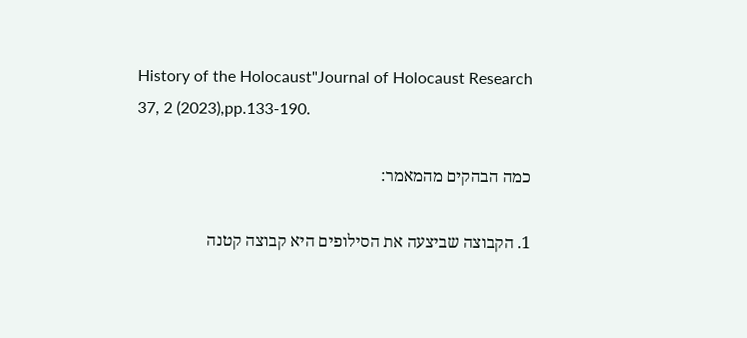History of the Holocaust"Journal of Holocaust Research   37, 2 (2023),pp.133-190.

כמה הבהקים מהמאמר:

1. הקבוצה שביצעה את הסילופים היא קבוצה קטנה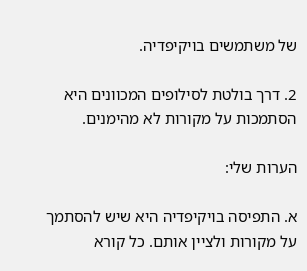של משתמשים בויקיפדיה.

2. דרך בולטת לסילופים המכוונים היא הסתמכות על מקורות לא מהימנים.

הערות שלי:

א. התפיסה בויקיפדיה היא שיש להסתמך על מקורות ולציין אותם. כל קורא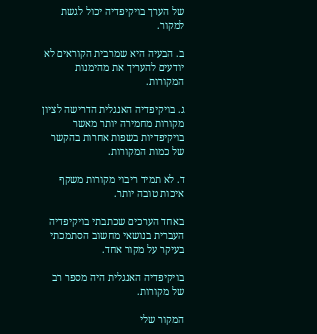של הערך בויקיפדיה יכול לגשת למקור.

ב. הבעיה היא שמרבית הקוראים לא יודעים להעריך את מהימנות המקורות.

ג. בויקיפדיה האנגלית הדרישה לציון מקורות מחמירה יותר מאשר בויקיפדיות בשפות אחרות בהקשר של כמות המקורות.

ד. לא תמיד ריבוי מקורות משקף איכות טובה יותר.

באחד הערכים שכתבתי בויקיפדיה העברית בנושאי מחשוב הסתמכתי בעיקר על מקור אחד.

בויקיפדיה האנגלית היה מספר רב של מקורות.

המקור שלי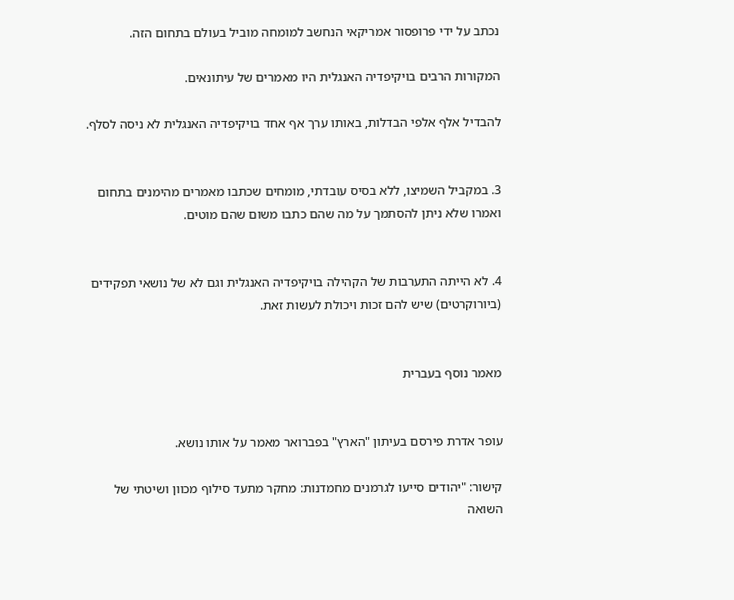נכתב על ידי פרופסור אמריקאי הנחשב למומחה מוביל בעולם בתחום הזה.

המקורות הרבים בויקיפדיה האנגלית היו מאמרים של עיתונאים.

להבדיל אלף אלפי הבדלות, באותו ערך אף אחד בויקיפדיה האנגלית לא ניסה לסלף.


3. במקביל השמיצו, ללא בסיס עובדתי, מומחים שכתבו מאמרים מהימנים בתחום ואמרו שלא ניתן להסתמך על מה שהם כתבו משום שהם מוטים.


4. לא הייתה התערבות של הקהילה בויקיפדיה האנגלית וגם לא של נושאי תפקידים (ביורוקרטים) שיש להם זכות ויכולת לעשות זאת.


מאמר נוסף בעברית


עופר אדרת פירסם בעיתון "הארץ" בפברואר מאמר על אותו נושא.

קישור: "יהודים סייעו לגרמנים מחמדנות: מחקר מתעד סילוף מכוון ושיטתי של השואה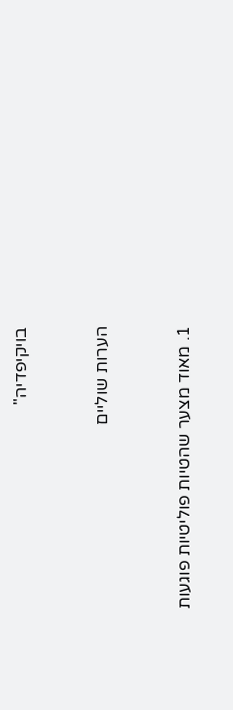בויקיפדיה"


הערות שוליים


1. מאוד מצער שהטיות פוליטיות פוגעות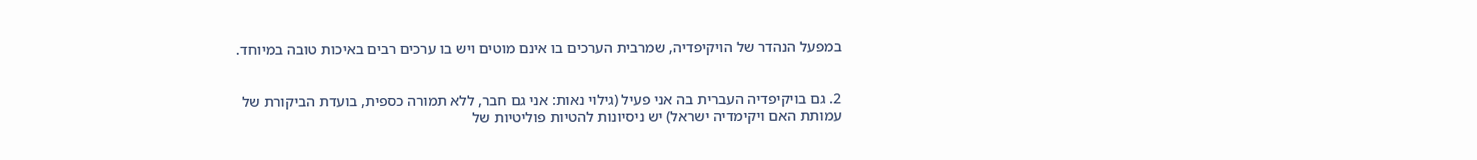במפעל הנהדר של הויקיפדיה, שמרבית הערכים בו אינם מוטים ויש בו ערכים רבים באיכות טובה במיוחד.


2. גם בויקיפדיה העברית בה אני פעיל (גילוי נאות: אני גם חבר, ללא תמורה כספית, בועדת הביקורת של עמותת האם ויקימדיה ישראל) יש ניסיונות להטיות פוליטיות של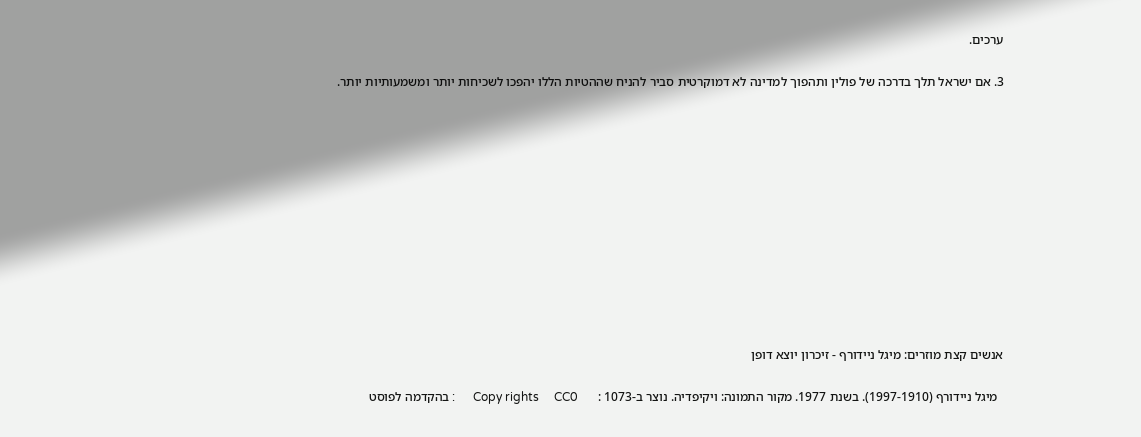ערכים.

3. אם ישראל תלך בדרכה של פולין ותהפוך למדינה לא דמוקרטית סביר להניח שההטיות הללו יהפכו לשכיחות יותר ומשמעותיות יותר.












אנשים קצת מוזרים: מיגל ניידורף - זיכרון יוצא דופן

  מיגל ניידורף (1997-1910). בשנת 1977. מקור התמונה: ויקיפדיה. נוצר ב-1073 :      Copy rights     CC0      : בהקדמה לפוסט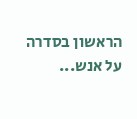הראשון בסדרה על אנש...